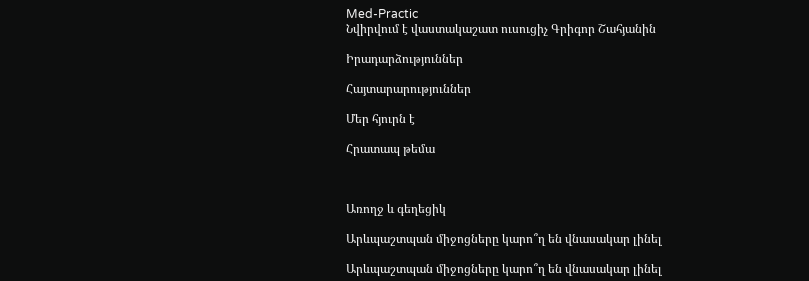Med-Practic
Նվիրվում է վաստակաշատ ուսուցիչ Գրիգոր Շահյանին

Իրադարձություններ

Հայտարարություններ

Մեր հյուրն է

Հրատապ թեմա



Առողջ և գեղեցիկ

Արևպաշտպան միջոցները կարո՞ղ են վնասակար լինել

Արևպաշտպան միջոցները կարո՞ղ են վնասակար լինել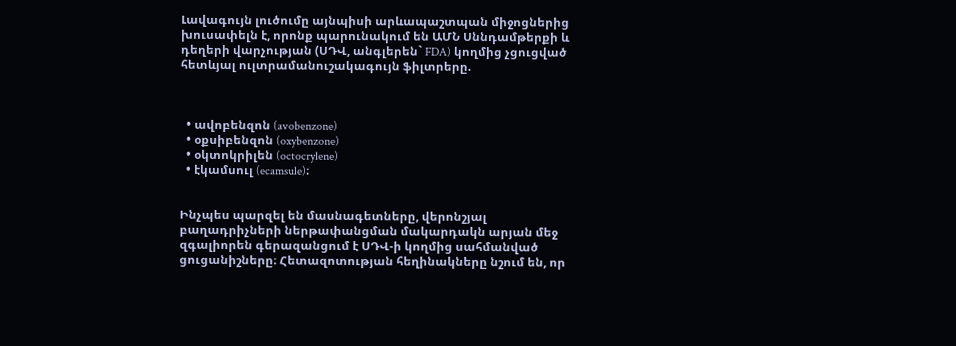Լավագույն լուծումը այնպիսի արևապաշտպան միջոցներից խուսափելն է, որոնք պարունակում են ԱՄՆ Սննդամթերքի և դեղերի վարչության (ՍԴՎ, անգլերեն` FDA) կողմից չցուցված հետևյալ ուլտրամանուշակագույն ֆիլտրերը.



  • ավոբենզոն (avobenzone)
  • օքսիբենզոն (oxybenzone)
  • օկտոկրիլեն (octocrylene)
  • էկամսուլ (ecamsule)։


Ինչպես պարզել են մասնագետները, վերոնշյալ բաղադրիչների ներթափանցման մակարդակն արյան մեջ զգալիորեն գերազանցում է ՍԴՎ-ի կողմից սահմանված ցուցանիշները։ Հետազոտության հեղինակները նշում են, որ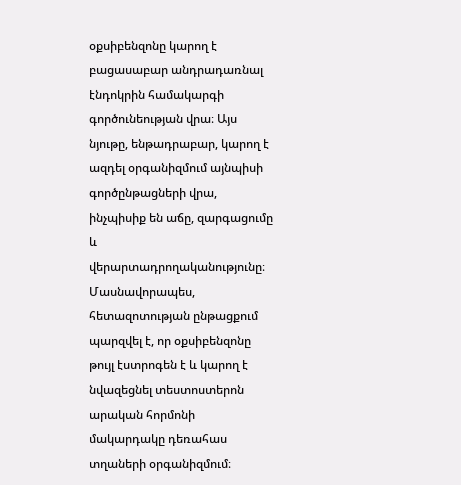օքսիբենզոնը կարող է բացասաբար անդրադառնալ էնդոկրին համակարգի գործունեության վրա։ Այս նյութը, ենթադրաբար, կարող է ազդել օրգանիզմում այնպիսի գործընթացների վրա, ինչպիսիք են աճը, զարգացումը և վերարտադրողականությունը։ Մասնավորապես, հետազոտության ընթացքում պարզվել է, որ օքսիբենզոնը թույլ էստրոգեն է և կարող է նվազեցնել տեստոստերոն արական հորմոնի մակարդակը դեռահաս տղաների օրգանիզմում։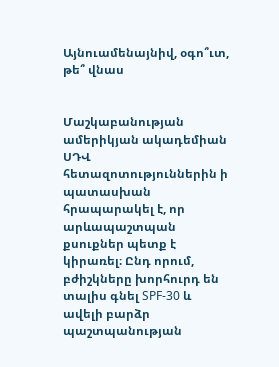Այնուամենայնիվ, օգո՞ւտ, թե՞ վնաս


Մաշկաբանության ամերիկյան ակադեմիան ՍԴՎ հետազոտություններին ի պատասխան հրապարակել է, որ արևապաշտպան քսուքներ պետք է կիրառել։ Ընդ որում, բժիշկները խորհուրդ են տալիս գնել SPF-30 և ավելի բարձր պաշտպանության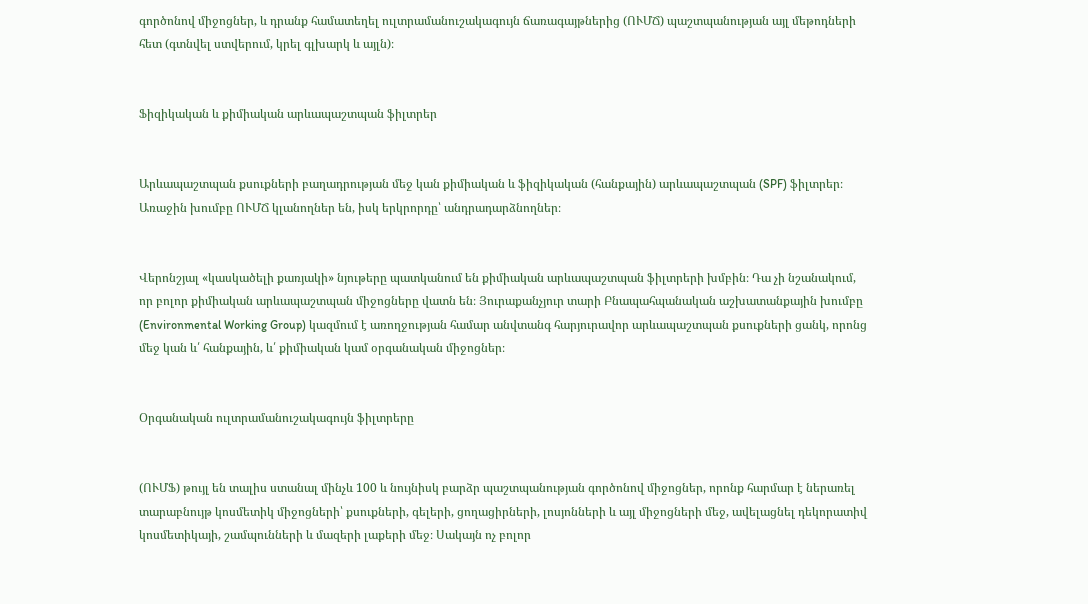գործոնով միջոցներ, և դրանք համատեղել ուլտրամանուշակագույն ճառագայթներից (ՈՒՄՃ) պաշտպանության այլ մեթոդների հետ (գտնվել ստվերում, կրել գլխարկ և այլն)։


Ֆիզիկական և քիմիական արևապաշտպան ֆիլտրեր


Արևապաշտպան քսուքների բաղադրության մեջ կան քիմիական և ֆիզիկական (հանքային) արևապաշտպան (SPF) ֆիլտրեր։ Առաջին խումբը ՈՒՄՃ կլանողներ են, իսկ երկրորդը՝ անդրադարձնողներ։


Վերոնշյալ «կասկածելի քառյակի» նյութերը պատկանում են քիմիական արևապաշտպան ֆիլտրերի խմբին։ Դա չի նշանակում, որ բոլոր քիմիական արևապաշտպան միջոցները վատն են։ Յուրաքանչյուր տարի Բնապահպանական աշխատանքային խումբը (Environmental Working Group) կազմում է առողջության համար անվտանգ հարյուրավոր արևապաշտպան քսուքների ցանկ, որոնց մեջ կան և՛ հանքային, և՛ քիմիական կամ օրգանական միջոցներ։


Օրգանական ուլտրամանուշակագույն ֆիլտրերը


(ՈՒՄՖ) թույլ են տալիս ստանալ մինչև 100 և նույնիսկ բարձր պաշտպանության գործոնով միջոցներ, որոնք հարմար է ներառել տարաբնույթ կոսմետիկ միջոցների՝ քսուքների, գելերի, ցողացիրների, լոսյոնների և այլ միջոցների մեջ, ավելացնել դեկորատիվ կոսմետիկայի, շամպունների և մազերի լաքերի մեջ։ Սակայն ոչ բոլոր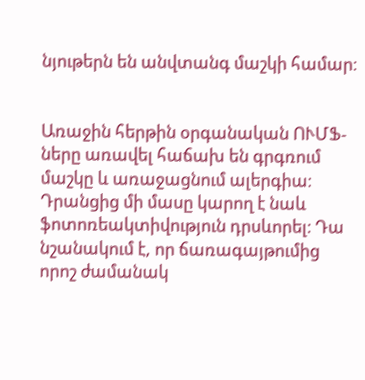նյութերն են անվտանգ մաշկի համար։


Առաջին հերթին օրգանական ՈՒՄՖ-ները առավել հաճախ են գրգռում մաշկը և առաջացնում ալերգիա։ Դրանցից մի մասը կարող է նաև ֆոտոռեակտիվություն դրսևորել։ Դա նշանակում է, որ ճառագայթումից որոշ ժամանակ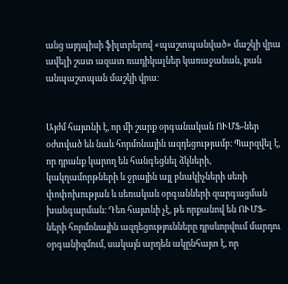անց այդպիսի ֆիլտրերով «պաշտպանված» մաշկի վրա ավելի շատ ազատ ռադիկալներ կառաջանան, քան անպաշտպան մաշկի վրա։


Այժմ հայտնի է, որ մի շարք օրգանական ՈՒՄՖ-ներ օժտված են նաև հորմոնային ազդեցությամբ։ Պարզվել է, որ դրանք կարող են հանգեցնել ձկների, կակղամորթների և ջրային այլ բնակիչների սեռի փոփոխության և սեռական օրգանների զարգացման խանգարման։ Դեռ հայտնի չէ, թե որքանով են ՈՒՄՖ-ների հորմոնային ազդեցությունները դրսևորվում մարդու օրգանիզմում, սակայն արդեն ակընհայտ է, որ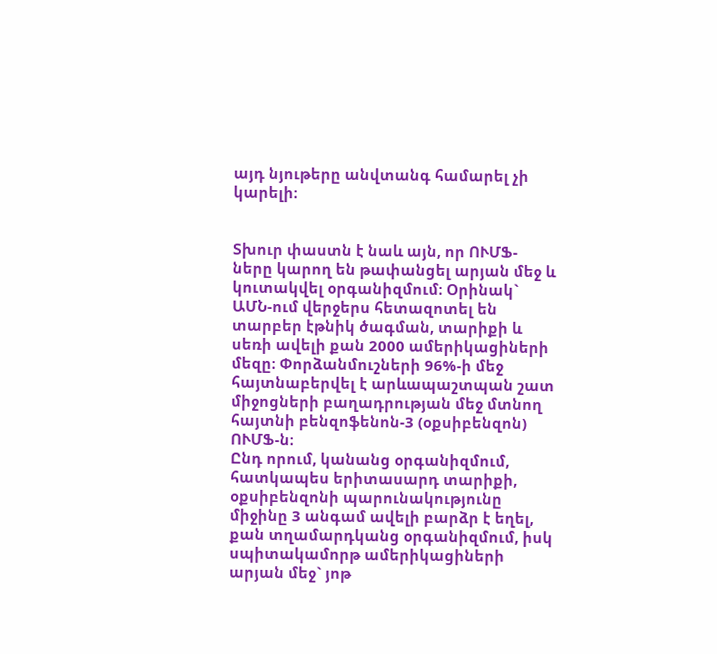այդ նյութերը անվտանգ համարել չի կարելի։


Տխուր փաստն է նաև այն, որ ՈՒՄՖ-ները կարող են թափանցել արյան մեջ և կուտակվել օրգանիզմում։ Օրինակ` ԱՄՆ-ում վերջերս հետազոտել են տարբեր էթնիկ ծագման, տարիքի և սեռի ավելի քան 2000 ամերիկացիների մեզը։ Փորձանմուշների 96%-ի մեջ հայտնաբերվել է արևապաշտպան շատ միջոցների բաղադրության մեջ մտնող հայտնի բենզոֆենոն-3 (օքսիբենզոն) ՈՒՄՖ-ն։
Ընդ որում, կանանց օրգանիզմում, հատկապես երիտասարդ տարիքի, օքսիբենզոնի պարունակությունը միջինը 3 անգամ ավելի բարձր է եղել, քան տղամարդկանց օրգանիզմում, իսկ սպիտակամորթ ամերիկացիների արյան մեջ` յոթ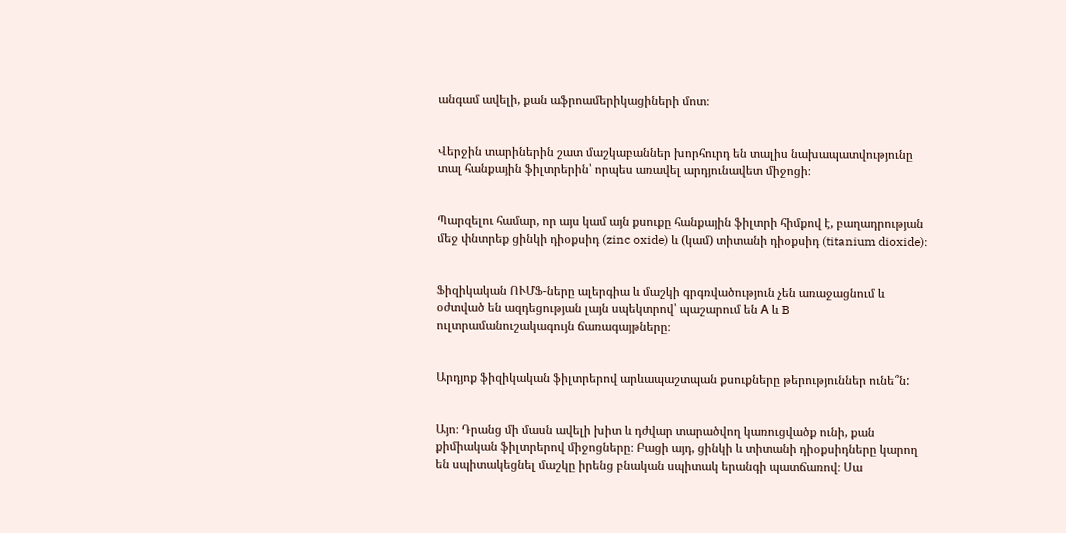անգամ ավելի, քան աֆրոամերիկացիների մոտ։


Վերջին տարիներին շատ մաշկաբաններ խորհուրդ են տալիս նախապատվությունը տալ հանքային ֆիլտրերին՝ որպես առավել արդյունավետ միջոցի։


Պարզելու համար, որ այս կամ այն քսուքը հանքային ֆիլտրի հիմքով է, բաղադրության մեջ փնտրեք ցինկի դիօքսիդ (zinc oxide) և (կամ) տիտանի դիօքսիդ (titanium dioxide)։


Ֆիզիկական ՈՒՄՖ-ները ալերգիա և մաշկի գրգռվածություն չեն առաջացնում և օժտված են ազդեցության լայն սպեկտրով՝ պաշարում են А և B ուլտրամանուշակագույն ճառագայթները։


Արդյոք ֆիզիկական ֆիլտրերով արևապաշտպան քսուքները թերություններ ունե՞ն:


Այո։ Դրանց մի մասն ավելի խիտ և դժվար տարածվող կառուցվածք ունի, քան քիմիական ֆիլտրերով միջոցները։ Բացի այդ, ցինկի և տիտանի դիօքսիդները կարող են սպիտակեցնել մաշկը իրենց բնական սպիտակ երանգի պատճառով։ Սա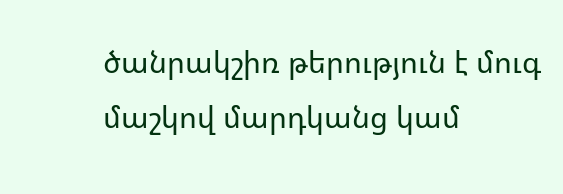ծանրակշիռ թերություն է մուգ մաշկով մարդկանց կամ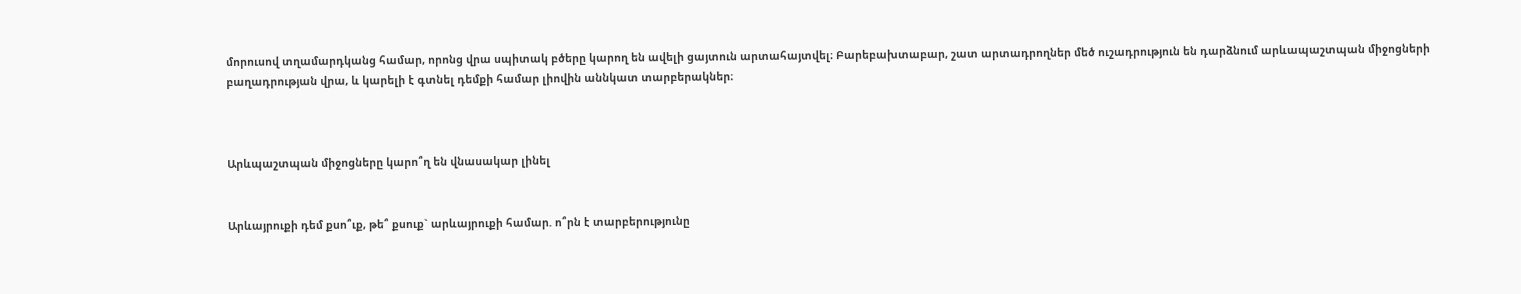մորուսով տղամարդկանց համար, որոնց վրա սպիտակ բծերը կարող են ավելի ցայտուն արտահայտվել։ Բարեբախտաբար, շատ արտադրողներ մեծ ուշադրություն են դարձնում արևապաշտպան միջոցների բաղադրության վրա, և կարելի է գտնել դեմքի համար լիովին աննկատ տարբերակներ։



Արևպաշտպան միջոցները կարո՞ղ են վնասակար լինել


Արևայրուքի դեմ քսո՞ւք, թե՞ քսուք` արևայրուքի համար. ո՞րն է տարբերությունը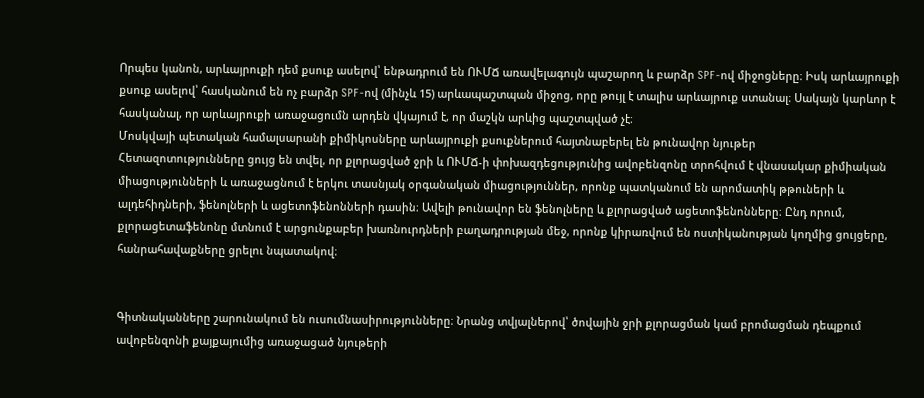Որպես կանոն, արևայրուքի դեմ քսուք ասելով՝ ենթադրում են ՈՒՄՃ առավելագույն պաշարող և բարձր SPF-ով միջոցները։ Իսկ արևայրուքի քսուք ասելով՝ հասկանում են ոչ բարձր SPF-ով (մինչև 15) արևապաշտպան միջոց, որը թույլ է տալիս արևայրուք ստանալ։ Սակայն կարևոր է հասկանալ, որ արևայրուքի առաջացումն արդեն վկայում է, որ մաշկն արևից պաշտպված չէ։
Մոսկվայի պետական համալսարանի քիմիկոսները արևայրուքի քսուքներում հայտնաբերել են թունավոր նյութեր
Հետազոտությունները ցույց են տվել, որ քլորացված ջրի և ՈՒՄՃ-ի փոխազդեցությունից ավոբենզոնը տրոհվում է վնասակար քիմիական միացությունների և առաջացնում է երկու տասնյակ օրգանական միացություններ, որոնք պատկանում են արոմատիկ թթուների և ալդեհիդների, ֆենոլների և ացետոֆենոնների դասին։ Ավելի թունավոր են ֆենոլները և քլորացված ացետոֆենոնները։ Ընդ որում, քլորացետաֆենոնը մտնում է արցունքաբեր խառնուրդների բաղադրության մեջ, որոնք կիրառվում են ոստիկանության կողմից ցույցերը, հանրահավաքները ցրելու նպատակով։


Գիտնականները շարունակում են ուսումնասիրությունները։ Նրանց տվյալներով՝ ծովային ջրի քլորացման կամ բրոմացման դեպքում ավոբենզոնի քայքայումից առաջացած նյութերի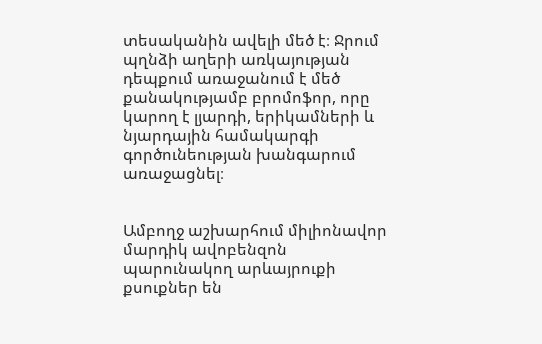տեսականին ավելի մեծ է։ Ջրում պղնձի աղերի առկայության դեպքում առաջանում է մեծ քանակությամբ բրոմոֆոր, որը կարող է լյարդի, երիկամների և նյարդային համակարգի գործունեության խանգարում առաջացնել։


Ամբողջ աշխարհում միլիոնավոր մարդիկ ավոբենզոն պարունակող արևայրուքի քսուքներ են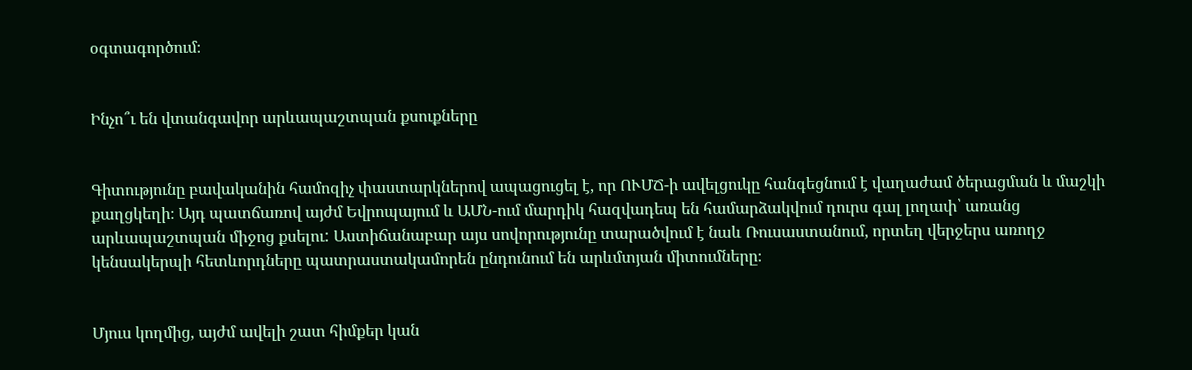օգտագործում։


Ինչո՞ւ են վտանգավոր արևապաշտպան քսուքները


Գիտությունը բավականին համոզիչ փաստարկներով ապացուցել է, որ ՈՒՄՃ-ի ավելցուկը հանգեցնում է վաղաժամ ծերացման և մաշկի քաղցկեղի։ Այդ պատճառով այժմ Եվրոպայում և ԱՄՆ-ում մարդիկ հազվադեպ են համարձակվում դուրս գալ լողափ՝ առանց արևապաշտպան միջոց քսելու: Աստիճանաբար այս սովորությունը տարածվում է նաև Ռուսաստանում, որտեղ վերջերս առողջ կենսակերպի հետևորդները պատրաստակամորեն ընդունում են արևմտյան միտումները։


Մյուս կողմից, այժմ ավելի շատ հիմքեր կան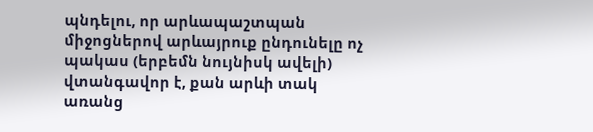պնդելու, որ արևապաշտպան միջոցներով արևայրուք ընդունելը ոչ պակաս (երբեմն նույնիսկ ավելի) վտանգավոր է, քան արևի տակ առանց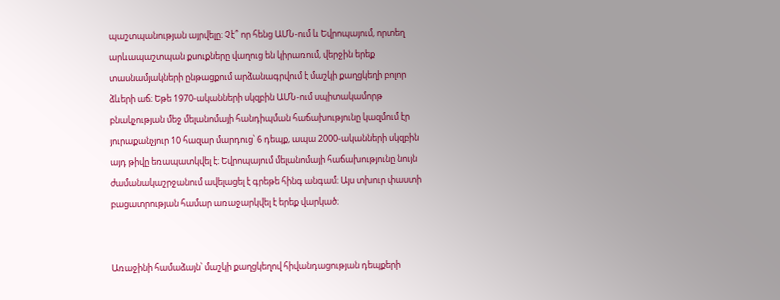պաշտպանության այրվելը։ Չէ՞ որ հենց ԱՄՆ-ում և Եվրոպայում, որտեղ արևապաշտպան քսուքները վաղուց են կիրառում, վերջին երեք տասնամյակների ընթացքում արձանագրվում է մաշկի քաղցկեղի բոլոր ձևերի աճ։ Եթե 1970-ականների սկզբին ԱՄՆ-ում սպիտակամորթ բնակչության մեջ մելանոմայի հանդիպման հաճախությունը կազմում էր յուրաքանչյուր 10 հազար մարդուց՝ 6 դեպք, ապա 2000-ականների սկզբին այդ թիվը եռապատկվել է։ Եվրոպայում մելանոմայի հաճախությունը նույն ժամանակաշրջանում ավելացել է գրեթե հինգ անգամ։ Այս տխուր փաստի բացատրության համար առաջարկվել է երեք վարկած։


Առաջինի համաձայն՝ մաշկի քաղցկեղով հիվանդացության դեպքերի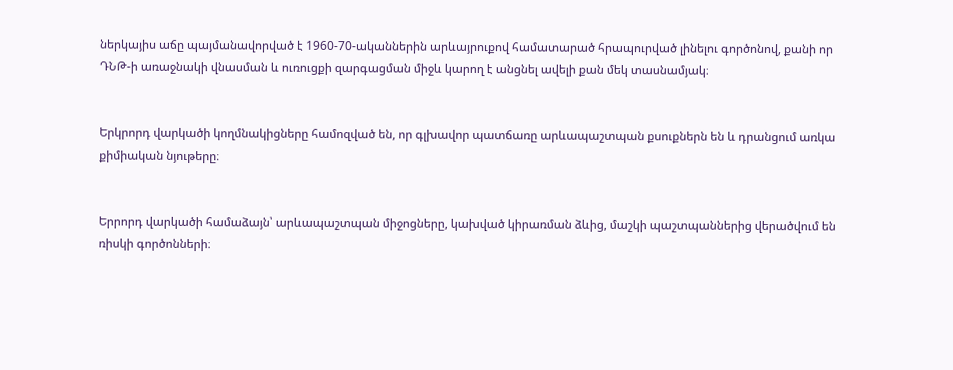ներկայիս աճը պայմանավորված է 1960-70-ականներին արևայրուքով համատարած հրապուրված լինելու գործոնով, քանի որ ԴՆԹ-ի առաջնակի վնասման և ուռուցքի զարգացման միջև կարող է անցնել ավելի քան մեկ տասնամյակ։


Երկրորդ վարկածի կողմնակիցները համոզված են, որ գլխավոր պատճառը արևապաշտպան քսուքներն են և դրանցում առկա քիմիական նյութերը։


Երրորդ վարկածի համաձայն՝ արևապաշտպան միջոցները, կախված կիրառման ձևից, մաշկի պաշտպաններից վերածվում են ռիսկի գործոնների։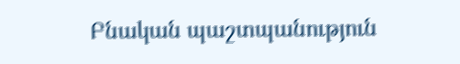Բնական պաշտպանություն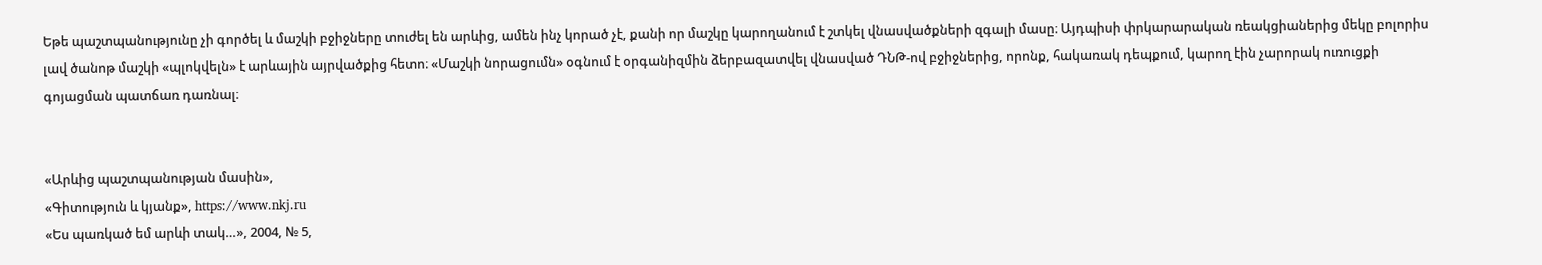Եթե պաշտպանությունը չի գործել և մաշկի բջիջները տուժել են արևից, ամեն ինչ կորած չէ, քանի որ մաշկը կարողանում է շտկել վնասվածքների զգալի մասը։ Այդպիսի փրկարարական ռեակցիաներից մեկը բոլորիս լավ ծանոթ մաշկի «պլոկվելն» է արևային այրվածքից հետո։ «Մաշկի նորացումն» օգնում է օրգանիզմին ձերբազատվել վնասված ԴՆԹ-ով բջիջներից, որոնք, հակառակ դեպքում, կարող էին չարորակ ուռուցքի գոյացման պատճառ դառնալ։


«Արևից պաշտպանության մասին»,
«Գիտություն և կյանք», https://www.nkj.ru
«Ես պառկած եմ արևի տակ…», 2004, № 5,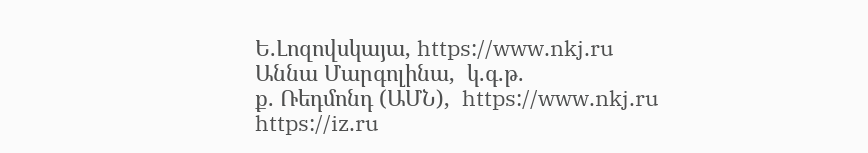Ե.Լոզովսկայա, https://www.nkj.ru
Աննա Մարգոլինա,  կ.գ.թ.
ք. Ռեդմոնդ (ԱՄՆ),  https://www.nkj.ru
https://iz.ru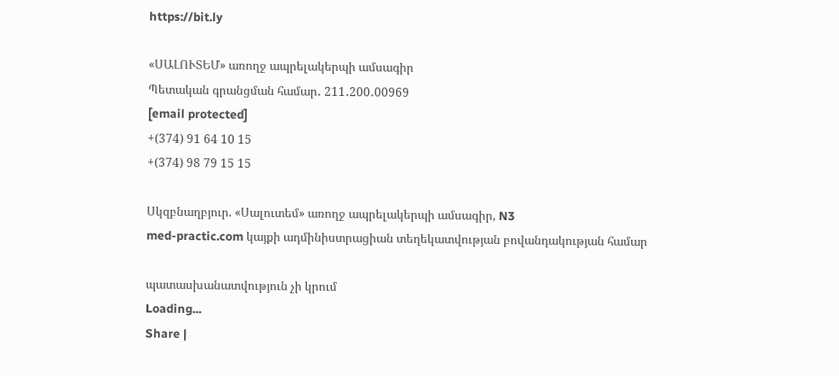https://bit.ly

«ՍԱԼՈՒՏԵՄ» առողջ ապրելակերպի ամսագիր
Պետական գրանցման համար․ 211․200․00969
[email protected]
+(374) 91 64 10 15
+(374) 98 79 15 15

Սկզբնաղբյուր. «Սալուտեմ» առողջ ապրելակերպի ամսագիր, N3
med-practic.com կայքի ադմինիստրացիան տեղեկատվության բովանդակության համար

պատասխանատվություն չի կրում
Loading...
Share |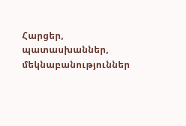Հարցեր, պատասխաններ, մեկնաբանություններ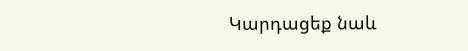Կարդացեք նաև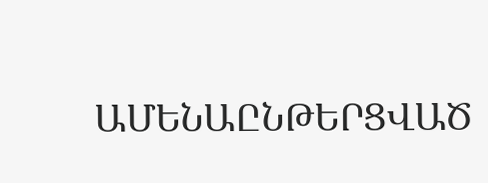ԱՄԵՆԱԸՆԹԵՐՑՎԱԾ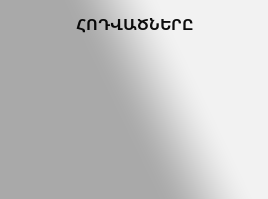ՀՈԴՎԱԾՆԵՐԸ